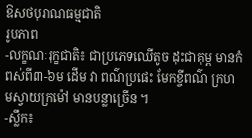ឱសថបុរាណធម្មជាតិ
រូបភាព
-លក្ខណៈរុក្ខជាតិ៖ ជាប្រភេទឈើតូច ដុះជាគុម្ព មានកំពស់ពី៣-៦ម ដើម វា ពណ៌ប្រផេះ មែកខ្ចីពណ៌ ក្រហមស្វាយក្រម៉ៅ មានបន្លាច្រើន ។
-ស្លឹក៖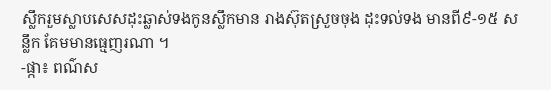ស្លឹករួមស្លាបសេសដុះឆ្លាស់ទងកូនស្លឹកមាន រាងស៊ុតស្រួចចុង ដុះទល់ទង មានពី៩-១៥ សន្លឹក គែមមានធ្មេញរណា ។
-ផ្កា៖ ពណ៌ស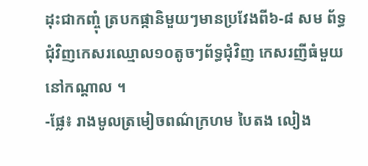ដុះជាកញ្ចុំ ត្របកផ្កានិមួយៗមានប្រវែងពី៦-៨ សម ព័ទ្ធជុំវិញកេសរឈ្មោល១០តូចៗព័ទ្ធជុំវិញ កេសរញីធំមួយនៅកណ្តាល ។
-ផ្លែ៖ រាងមូលត្រមៀចពណ៌ក្រហម បៃតង លៀង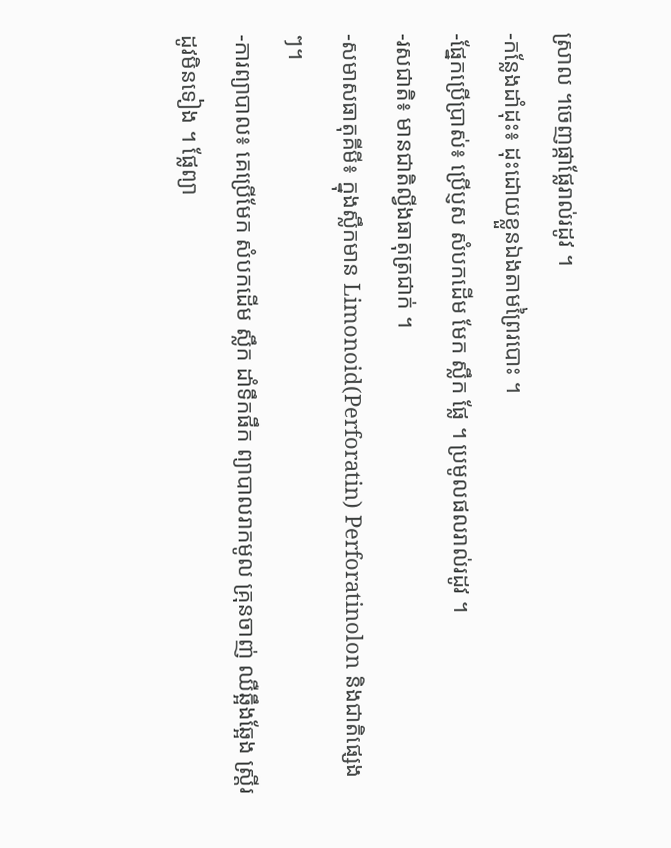ស្រាល ។ចេញផ្កាផ្លែរាល់រដូវ ។
-កន្លែងដាំដុះ៖ ដុះដោយខ្លួនឯងតាមព្រៃរបោះ ។
-ផ្នែកប្រើប្រាស់៖ ប្រើប្ញស សំបកដើម មែក ស្លឹក ផ្លែ ។ ប្រមូលផលរាល់រដូវ ។
-រសជាតិ៖ មានជាតិល្វីងធាតុត្រជាក់ ។
-សមាសធាតុគីមី៖ ក្នុងស្លឹកមាន Limonoid(Perforatin) Perforatinolon និងជាតិផ្សេងៗ។
-ការព្យាបាល៖ គេប្រើមែក សំបកដើម ស្លឹក ដាំទឹកផឹក ព្យាបាលរាកមូល គ្រុនចាញ់ ឈឺឆ្អឹងឆ្អែង ស្ត្រីរដូវមិនទៀង ។ ផ្លែព្យា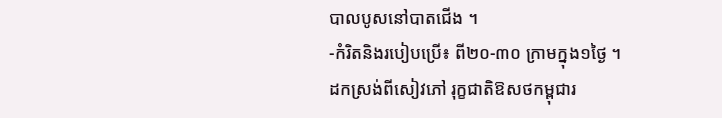បាលបូសនៅបាតជើង ។
-កំរិតនិងរបៀបប្រើ៖ ពី២០-៣០ ក្រាមក្នុង១ថ្ងៃ ។
ដកស្រង់ពីសៀវភៅ រុក្ខជាតិឱសថកម្ពុជារ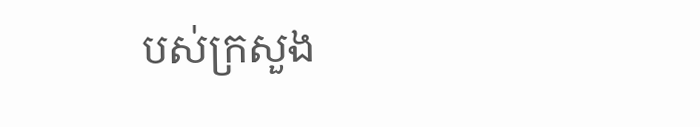បស់ក្រសួង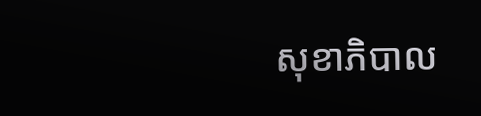សុខាភិបាល